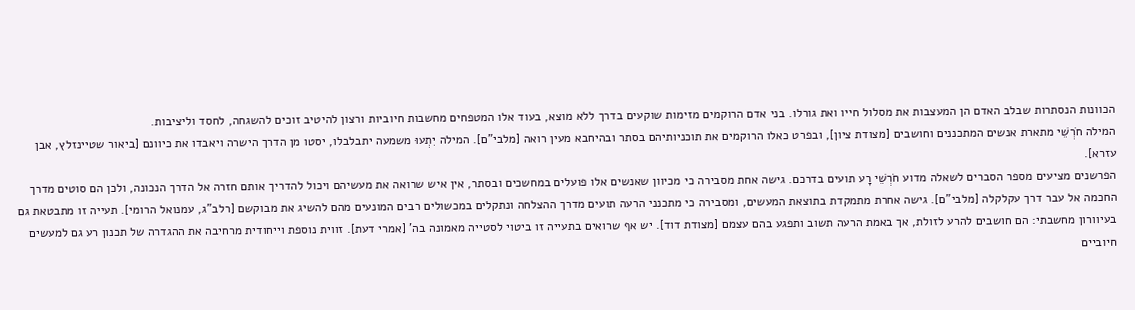הכוונות הנסתרות שבלב האדם הן המעצבות את מסלול חייו ואת גורלו. בני אדם הרוקמים מזימות שוקעים בדרך ללא מוצא, בעוד אלו המטפחים מחשבות חיוביות ורצון להיטיב זוכים להשגחה, לחסד וליציבות.
המילה חֹרְשֵׁי מתארת אנשים המתכננים וחושבים [מצודת ציון], ובפרט כאלו הרוקמים את תוכניותיהם בסתר ובהיחבא מעין רואה [מלבי"ם]. המילה יִתְעוּ משמעה יתבלבלו, יסטו מן הדרך הישרה ויאבדו את כיוונם [ביאור שטיינזלץ, אבן עזרא].
הפרשנים מציעים מספר הסברים לשאלה מדוע חֹרְשֵׁי רָע תועים בדרכם. גישה אחת מסבירה כי מכיוון שאנשים אלו פועלים במחשכים ובסתר, אין איש שרואה את מעשיהם ויכול להדריך אותם חזרה אל הדרך הנכונה, ולכן הם סוטים מדרך החכמה אל עבר דרך עקלקלה [מלבי"ם]. גישה אחרת מתמקדת בתוצאת המעשים, ומסבירה כי מתכנני הרעה תועים מדרך ההצלחה ונתקלים במכשולים רבים המונעים מהם להשיג את מבוקשם [רלב"ג, עמנואל הרומי]. תעייה זו מתבטאת גם בעיוורון מחשבתי: הם חושבים להרע לזולת, אך באמת הרעה תשוב ותפגע בהם עצמם [מצודת דוד]. יש אף שרואים בתעייה זו ביטוי לסטייה מאמונה בה' [אמרי דעת]. זווית נוספת וייחודית מרחיבה את ההגדרה של תכנון רע גם למעשים חיוביים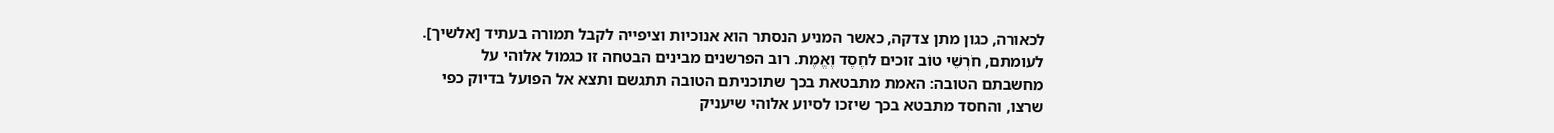לכאורה, כגון מתן צדקה, כאשר המניע הנסתר הוא אנוכיות וציפייה לקבל תמורה בעתיד [אלשיך].
לעומתם, חֹרְשֵׁי טוֹב זוכים לחֶסֶד וֶאֱמֶת. רוב הפרשנים מבינים הבטחה זו כגמול אלוהי על מחשבתם הטובה: האמת מתבטאת בכך שתוכניתם הטובה תתגשם ותצא אל הפועל בדיוק כפי שרצו, והחסד מתבטא בכך שיזכו לסיוע אלוהי שיעניק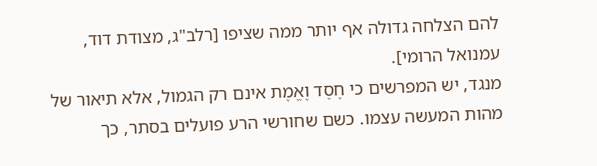להם הצלחה גדולה אף יותר ממה שציפו [רלב"ג, מצודת דוד, עמנואל הרומי].
מנגד, יש המפרשים כי חֶסֶד וֶאֱמֶת אינם רק הגמול, אלא תיאור של מהות המעשה עצמו. כשם שחורשי הרע פועלים בסתר, כך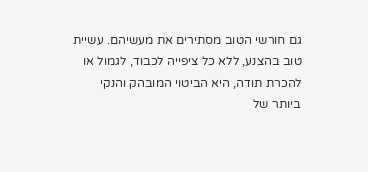גם חורשי הטוב מסתירים את מעשיהם. עשיית טוב בהצנע, ללא כל ציפייה לכבוד, לגמול או להכרת תודה, היא הביטוי המובהק והנקי ביותר של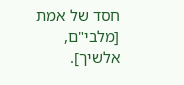חסד של אמת [מלבי"ם, אלשיך].